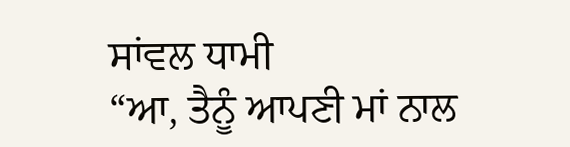ਸਾਂਵਲ ਧਾਮੀ
“ਆ, ਤੈਨੂੰ ਆਪਣੀ ਮਾਂ ਨਾਲ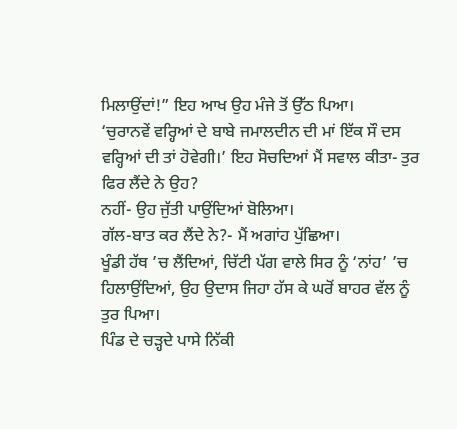ਮਿਲਾਉਂਦਾਂ!” ਇਹ ਆਖ ਉਹ ਮੰਜੇ ਤੋਂ ਉੱਠ ਪਿਆ।
‘ਚੁਰਾਨਵੇਂ ਵਰ੍ਹਿਆਂ ਦੇ ਬਾਬੇ ਜਮਾਲਦੀਨ ਦੀ ਮਾਂ ਇੱਕ ਸੌ ਦਸ ਵਰ੍ਹਿਆਂ ਦੀ ਤਾਂ ਹੋਵੇਗੀ।’ ਇਹ ਸੋਚਦਿਆਂ ਮੈਂ ਸਵਾਲ ਕੀਤਾ- ਤੁਰ ਫਿਰ ਲੈਂਦੇ ਨੇ ਉਹ?
ਨਹੀਂ- ਉਹ ਜੁੱਤੀ ਪਾਉਂਦਿਆਂ ਬੋਲਿਆ।
ਗੱਲ-ਬਾਤ ਕਰ ਲੈਂਦੇ ਨੇ?- ਮੈਂ ਅਗਾਂਹ ਪੁੱਛਿਆ।
ਖੂੰਡੀ ਹੱਥ ’ਚ ਲੈਂਦਿਆਂ, ਚਿੱਟੀ ਪੱਗ ਵਾਲੇ ਸਿਰ ਨੂੰ ‘ਨਾਂਹ’ ’ਚ ਹਿਲਾਉਂਦਿਆਂ, ਉਹ ਉਦਾਸ ਜਿਹਾ ਹੱਸ ਕੇ ਘਰੋਂ ਬਾਹਰ ਵੱਲ ਨੂੰ ਤੁਰ ਪਿਆ।
ਪਿੰਡ ਦੇ ਚੜ੍ਹਦੇ ਪਾਸੇ ਨਿੱਕੀ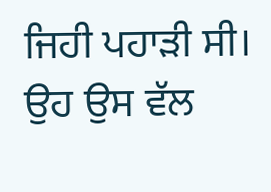ਜਿਹੀ ਪਹਾੜੀ ਸੀ। ਉਹ ਉਸ ਵੱਲ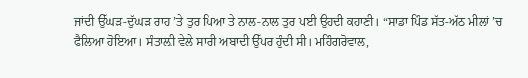ਜਾਂਦੀ ਉੱਘੜ-ਦੁੱਘੜ ਰਾਹ ’ਤੇ ਤੁਰ ਪਿਆ ਤੇ ਨਾਲ-ਨਾਲ ਤੁਰ ਪਈ ਉਹਦੀ ਕਹਾਣੀ। “ਸਾਡਾ ਪਿੰਡ ਸੱਤ-ਅੱਠ ਮੀਲਾਂ ’ਚ ਫੈਲਿਆ ਹੋਇਆ। ਸੰਤਾਲ਼ੀ ਵੇਲੇ ਸਾਰੀ ਅਬਾਦੀ ਉੱਪਰ ਹੁੰਦੀ ਸੀ। ਮਹਿੰਗਰੋਵਾਲ,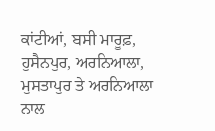ਕਾਂਟੀਆਂ, ਬਸੀ ਮਾਰੂਫ਼, ਹੁਸੈਨਪੁਰ, ਅਰਨਿਆਲਾ, ਮੁਸਤਾਪੁਰ ਤੇ ਅਰਨਿਆਲਾ ਨਾਲ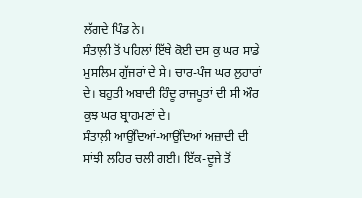ਲੱਗਦੇ ਪਿੰਡ ਨੇ।
ਸੰਤਾਲ਼ੀ ਤੋਂ ਪਹਿਲਾਂ ਇੱਥੇ ਕੋਈ ਦਸ ਕੁ ਘਰ ਸਾਡੇ ਮੁਸਲਿਮ ਗੁੱਜਰਾਂ ਦੇ ਸੇ। ਚਾਰ-ਪੰਜ ਘਰ ਲੁਹਾਰਾਂ ਦੇ। ਬਹੁਤੀ ਅਬਾਦੀ ਹਿੰਦੂ ਰਾਜਪੂਤਾਂ ਦੀ ਸੀ ਔਰ ਕੁਝ ਘਰ ਬ੍ਰਾਹਮਣਾਂ ਦੇ।
ਸੰਤਾਲ਼ੀ ਆਉਂਦਿਆਂ-ਆਉਂਦਿਆਂ ਅਜ਼ਾਦੀ ਦੀ ਸਾਂਝੀ ਲਹਿਰ ਚਲੀ ਗਈ। ਇੱਕ-ਦੂਜੇ ਤੋਂ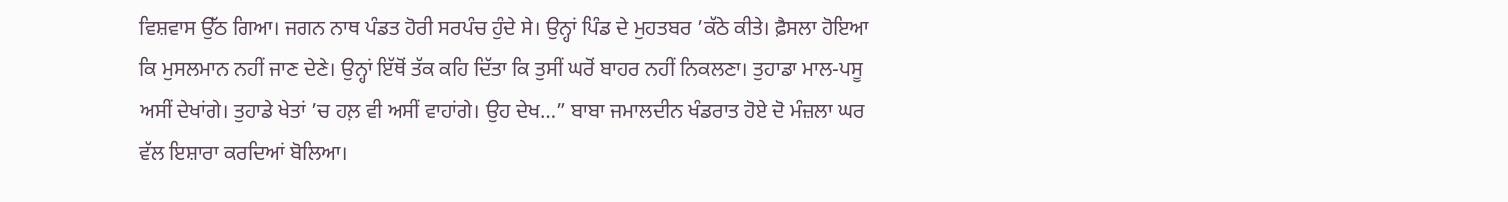ਵਿਸ਼ਵਾਸ ਉੱਠ ਗਿਆ। ਜਗਨ ਨਾਥ ਪੰਡਤ ਹੋਰੀ ਸਰਪੰਚ ਹੁੰਦੇ ਸੇ। ਉਨ੍ਹਾਂ ਪਿੰਡ ਦੇ ਮੁਹਤਬਰ ’ਕੱਠੇ ਕੀਤੇ। ਫ਼ੈਸਲਾ ਹੋਇਆ ਕਿ ਮੁਸਲਮਾਨ ਨਹੀਂ ਜਾਣ ਦੇਣੇ। ਉਨ੍ਹਾਂ ਇੱਥੋਂ ਤੱਕ ਕਹਿ ਦਿੱਤਾ ਕਿ ਤੁਸੀਂ ਘਰੋਂ ਬਾਹਰ ਨਹੀਂ ਨਿਕਲਣਾ। ਤੁਹਾਡਾ ਮਾਲ-ਪਸੂ ਅਸੀਂ ਦੇਖਾਂਗੇ। ਤੁਹਾਡੇ ਖੇਤਾਂ ’ਚ ਹਲ਼ ਵੀ ਅਸੀਂ ਵਾਹਾਂਗੇ। ਉਹ ਦੇਖ…” ਬਾਬਾ ਜਮਾਲਦੀਨ ਖੰਡਰਾਤ ਹੋਏ ਦੋ ਮੰਜ਼ਲਾ ਘਰ ਵੱਲ ਇਸ਼ਾਰਾ ਕਰਦਿਆਂ ਬੋਲਿਆ।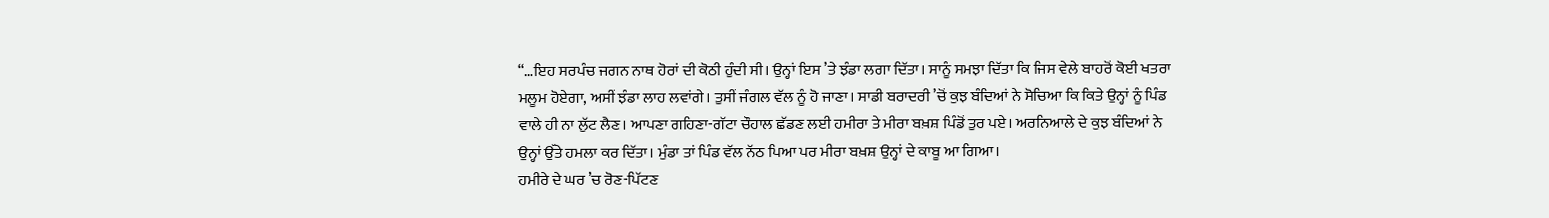“…ਇਹ ਸਰਪੰਚ ਜਗਨ ਨਾਥ ਹੋਰਾਂ ਦੀ ਕੋਠੀ ਹੁੰਦੀ ਸੀ। ਉਨ੍ਹਾਂ ਇਸ ’ਤੇ ਝੰਡਾ ਲਗਾ ਦਿੱਤਾ। ਸਾਨੂੰ ਸਮਝਾ ਦਿੱਤਾ ਕਿ ਜਿਸ ਵੇਲੇ ਬਾਹਰੋਂ ਕੋਈ ਖਤਰਾ ਮਲੂਮ ਹੋਏਗਾ, ਅਸੀਂ ਝੰਡਾ ਲਾਹ ਲਵਾਂਗੇ। ਤੁਸੀਂ ਜੰਗਲ ਵੱਲ ਨੂੰ ਹੋ ਜਾਣਾ। ਸਾਡੀ ਬਰਾਦਰੀ ’ਚੋਂ ਕੁਝ ਬੰਦਿਆਂ ਨੇ ਸੋਚਿਆ ਕਿ ਕਿਤੇ ਉਨ੍ਹਾਂ ਨੂੰ ਪਿੰਡ ਵਾਲੇ ਹੀ ਨਾ ਲੁੱਟ ਲੈਣ। ਆਪਣਾ ਗਹਿਣਾ-ਗੱਟਾ ਚੌਹਾਲ ਛੱਡਣ ਲਈ ਹਮੀਰਾ ਤੇ ਮੀਰਾ ਬਖ਼ਸ਼ ਪਿੰਡੋਂ ਤੁਰ ਪਏ। ਅਰਨਿਆਲੇ ਦੇ ਕੁਝ ਬੰਦਿਆਂ ਨੇ ਉਨ੍ਹਾਂ ਉੱਤੇ ਹਮਲਾ ਕਰ ਦਿੱਤਾ। ਮੁੰਡਾ ਤਾਂ ਪਿੰਡ ਵੱਲ ਨੱਠ ਪਿਆ ਪਰ ਮੀਰਾ ਬਖ਼ਸ਼ ਉਨ੍ਹਾਂ ਦੇ ਕਾਬੂ ਆ ਗਿਆ।
ਹਮੀਰੇ ਦੇ ਘਰ ’ਚ ਰੋਣ-ਪਿੱਟਣ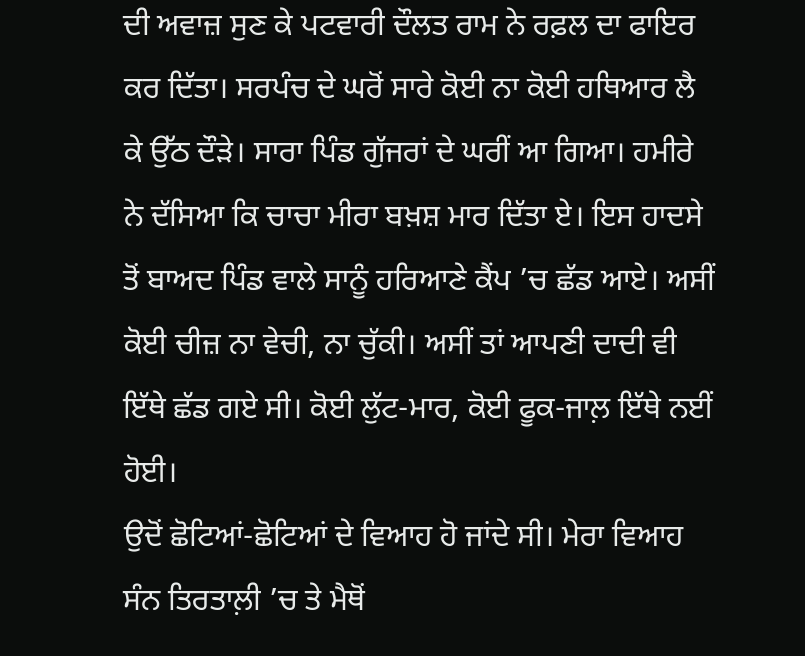ਦੀ ਅਵਾਜ਼ ਸੁਣ ਕੇ ਪਟਵਾਰੀ ਦੌਲਤ ਰਾਮ ਨੇ ਰਫ਼ਲ ਦਾ ਫਾਇਰ ਕਰ ਦਿੱਤਾ। ਸਰਪੰਚ ਦੇ ਘਰੋਂ ਸਾਰੇ ਕੋਈ ਨਾ ਕੋਈ ਹਥਿਆਰ ਲੈ ਕੇ ਉੱਠ ਦੌੜੇ। ਸਾਰਾ ਪਿੰਡ ਗੁੱਜਰਾਂ ਦੇ ਘਰੀਂ ਆ ਗਿਆ। ਹਮੀਰੇ ਨੇ ਦੱਸਿਆ ਕਿ ਚਾਚਾ ਮੀਰਾ ਬਖ਼ਸ਼ ਮਾਰ ਦਿੱਤਾ ਏ। ਇਸ ਹਾਦਸੇ ਤੋਂ ਬਾਅਦ ਪਿੰਡ ਵਾਲੇ ਸਾਨੂੰ ਹਰਿਆਣੇ ਕੈਂਪ ’ਚ ਛੱਡ ਆਏ। ਅਸੀਂ ਕੋਈ ਚੀਜ਼ ਨਾ ਵੇਚੀ, ਨਾ ਚੁੱਕੀ। ਅਸੀਂ ਤਾਂ ਆਪਣੀ ਦਾਦੀ ਵੀ ਇੱਥੇ ਛੱਡ ਗਏ ਸੀ। ਕੋਈ ਲੁੱਟ-ਮਾਰ, ਕੋਈ ਫੂਕ-ਜਾਲ਼ ਇੱਥੇ ਨਈਂ ਹੋਈ।
ਉਦੋਂ ਛੋਟਿਆਂ-ਛੋਟਿਆਂ ਦੇ ਵਿਆਹ ਹੋ ਜਾਂਦੇ ਸੀ। ਮੇਰਾ ਵਿਆਹ ਸੰਨ ਤਿਰਤਾਲ਼ੀ ’ਚ ਤੇ ਮੈਥੋਂ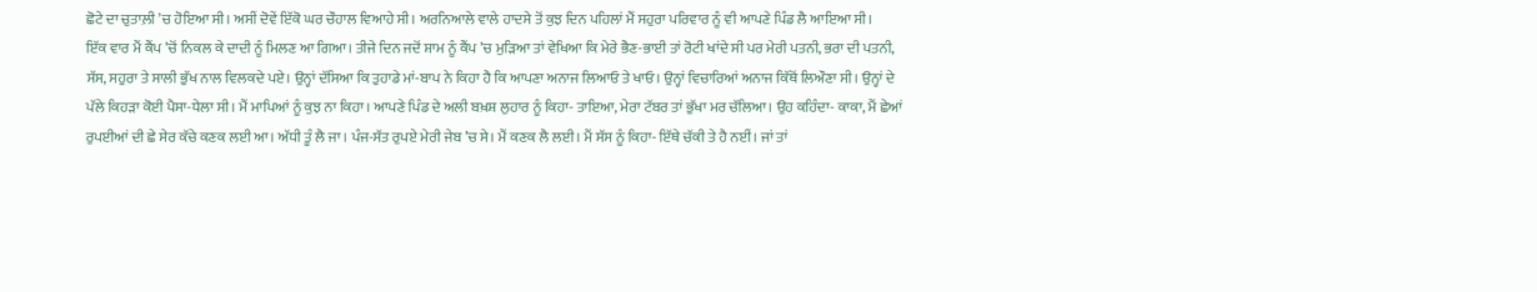ਛੋਟੇ ਦਾ ਚੁਤਾਲ਼ੀ ’ਚ ਹੋਇਆ ਸੀ। ਅਸੀਂ ਦੋਵੇਂ ਇੱਕੋ ਘਰ ਚੌਹਾਲ ਵਿਆਹੇ ਸੀ। ਅਰਨਿਆਲੇ ਵਾਲੇ ਹਾਦਸੇ ਤੋਂ ਕੁਝ ਦਿਨ ਪਹਿਲਾਂ ਮੈਂ ਸਹੁਰਾ ਪਰਿਵਾਰ ਨੂੰ ਵੀ ਆਪਣੇ ਪਿੰਡ ਲੈ ਆਇਆ ਸੀ।
ਇੱਕ ਵਾਰ ਮੈਂ ਕੈਂਪ ’ਚੋਂ ਨਿਕਲ ਕੇ ਦਾਦੀ ਨੂੰ ਮਿਲਣ ਆ ਗਿਆ। ਤੀਜੇ ਦਿਨ ਜਦੋਂ ਸ਼ਾਮ ਨੂੰ ਕੈਂਪ ’ਚ ਮੁੜਿਆ ਤਾਂ ਵੇਖਿਆ ਕਿ ਮੇਰੇ ਭੈਣ-ਭਾਈ ਤਾਂ ਰੋਟੀ ਖਾਂਦੇ ਸੀ ਪਰ ਮੇਰੀ ਪਤਨੀ, ਭਰਾ ਦੀ ਪਤਨੀ, ਸੱਸ, ਸਹੁਰਾ ਤੇ ਸਾਲੀ ਭੁੱਖ ਨਾਲ ਵਿਲਕਦੇ ਪਏ। ਉਨ੍ਹਾਂ ਦੱਸਿਆ ਕਿ ਤੁਹਾਡੇ ਮਾਂ-ਬਾਪ ਨੇ ਕਿਹਾ ਹੈ ਕਿ ਆਪਣਾ ਅਨਾਜ ਲਿਆਓ ਤੇ ਖਾਓ। ਉਨ੍ਹਾਂ ਵਿਚਾਰਿਆਂ ਅਨਾਜ ਕਿੱਥੋਂ ਲਿਔਣਾ ਸੀ। ਉਨ੍ਹਾਂ ਦੇ ਪੱਲੇ ਕਿਹੜਾ ਕੋਈ ਪੈਸਾ-ਧੇਲਾ ਸੀ। ਮੈਂ ਮਾਪਿਆਂ ਨੂੰ ਕੁਝ ਨਾ ਕਿਹਾ। ਆਪਣੇ ਪਿੰਡ ਦੇ ਅਲੀ ਬਖ਼ਸ਼ ਲੁਹਾਰ ਨੂੰ ਕਿਹਾ- ਤਾਇਆ, ਮੇਰਾ ਟੱਬਰ ਤਾਂ ਭੁੱਖਾ ਮਰ ਚੱਲਿਆ। ਉਹ ਕਹਿੰਦਾ- ਕਾਕਾ, ਮੈਂ ਛੇਆਂ ਰੁਪਈਆਂ ਦੀ ਛੇ ਸੇਰ ਕੱਚੇ ਕਣਕ ਲਈ ਆ। ਅੱਧੀ ਤੂੰ ਲੈ ਜਾ। ਪੰਜ-ਸੱਤ ਰੁਪਏ ਮੇਰੀ ਜੇਬ ’ਚ ਸੇ। ਮੈਂ ਕਣਕ ਲੈ ਲਈ। ਮੈਂ ਸੱਸ ਨੂੰ ਕਿਹਾ- ਇੱਥੇ ਚੱਕੀ ਤੇ ਹੈ ਨਈਂ। ਜਾਂ ਤਾਂ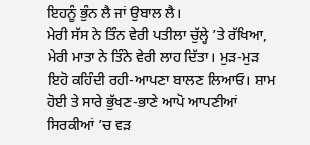ਇਹਨੂੰ ਭੁੰਨ ਲੈ ਜਾਂ ਉਬਾਲ ਲੈ।
ਮੇਰੀ ਸੱਸ ਨੇ ਤਿੰਨ ਵੇਰੀ ਪਤੀਲਾ ਚੁੱਲ੍ਹੇ ’ਤੇ ਰੱਖਿਆ, ਮੇਰੀ ਮਾਤਾ ਨੇ ਤਿੰਨੇ ਵੇਰੀ ਲਾਹ ਦਿੱਤਾ। ਮੁੜ-ਮੁੜ ਇਹੋ ਕਹਿੰਦੀ ਰਹੀ-ਆਪਣਾ ਬਾਲਣ ਲਿਆਓ। ਸ਼ਾਮ ਹੋਈ ਤੇ ਸਾਰੇ ਭੁੱਖਣ-ਭਾਣੇ ਆਪੋ ਆਪਣੀਆਂ ਸਿਰਕੀਆਂ ’ਚ ਵੜ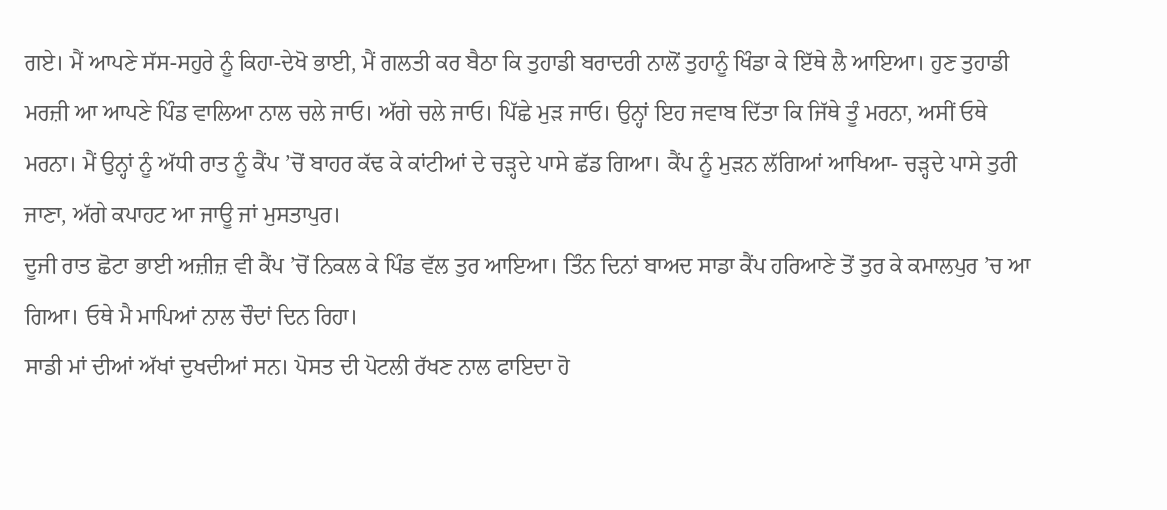ਗਏ। ਮੈਂ ਆਪਣੇ ਸੱਸ-ਸਹੁਰੇ ਨੂੰ ਕਿਹਾ-ਦੇਖੋ ਭਾਈ, ਮੈਂ ਗਲਤੀ ਕਰ ਬੈਠਾ ਕਿ ਤੁਹਾਡੀ ਬਰਾਦਰੀ ਨਾਲੋਂ ਤੁਹਾਨੂੰ ਖਿੰਡਾ ਕੇ ਇੱਥੇ ਲੈ ਆਇਆ। ਹੁਣ ਤੁਹਾਡੀ ਮਰਜ਼ੀ ਆ ਆਪਣੇ ਪਿੰਡ ਵਾਲਿਆ ਨਾਲ ਚਲੇ ਜਾਓ। ਅੱਗੇ ਚਲੇ ਜਾਓ। ਪਿੱਛੇ ਮੁੜ ਜਾਓ। ਉਨ੍ਹਾਂ ਇਹ ਜਵਾਬ ਦਿੱਤਾ ਕਿ ਜਿੱਥੇ ਤੂੰ ਮਰਨਾ, ਅਸੀਂ ਓਥੇ ਮਰਨਾ। ਮੈਂ ਉਨ੍ਹਾਂ ਨੂੰ ਅੱਧੀ ਰਾਤ ਨੂੰ ਕੈਂਪ ’ਚੋਂ ਬਾਹਰ ਕੱਢ ਕੇ ਕਾਂਟੀਆਂ ਦੇ ਚੜ੍ਹਦੇ ਪਾਸੇ ਛੱਡ ਗਿਆ। ਕੈਂਪ ਨੂੰ ਮੁੜਨ ਲੱਗਿਆਂ ਆਖਿਆ- ਚੜ੍ਹਦੇ ਪਾਸੇ ਤੁਰੀ ਜਾਣਾ, ਅੱਗੇ ਕਪਾਹਟ ਆ ਜਾਊ ਜਾਂ ਮੁਸਤਾਪੁਰ।
ਦੂਜੀ ਰਾਤ ਛੋਟਾ ਭਾਈ ਅਜ਼ੀਜ਼ ਵੀ ਕੈਂਪ ’ਚੋਂ ਨਿਕਲ ਕੇ ਪਿੰਡ ਵੱਲ ਤੁਰ ਆਇਆ। ਤਿੰਨ ਦਿਨਾਂ ਬਾਅਦ ਸਾਡਾ ਕੈਂਪ ਹਰਿਆਣੇ ਤੋਂ ਤੁਰ ਕੇ ਕਮਾਲਪੁਰ ’ਚ ਆ ਗਿਆ। ਓਥੇ ਮੈ ਮਾਪਿਆਂ ਨਾਲ ਚੌਦਾਂ ਦਿਨ ਰਿਹਾ।
ਸਾਡੀ ਮਾਂ ਦੀਆਂ ਅੱਖਾਂ ਦੁਖਦੀਆਂ ਸਨ। ਪੋਸਤ ਦੀ ਪੋਟਲੀ ਰੱਖਣ ਨਾਲ ਫਾਇਦਾ ਹੋ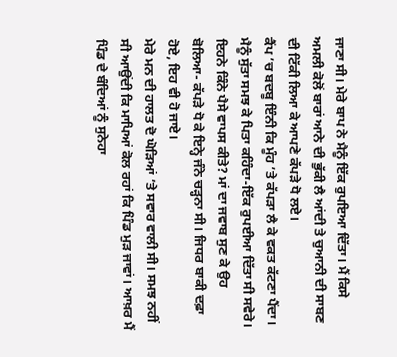ਜਾਣਾ ਸੀ। ਮੇਰੇ ਬਾਪ ਨੇ ਮੈਨੂੰ ਇੱਕ ਰੁਪਇਆ ਦਿੱਤਾ। ਮੈਂ ਕਿਸੇ ਅਮਲੀ ਕੋਲੋਂ ਬਾਰਾਂ ਆਨੇ ਦੀ ਭੁੱਕੀ ਲੈ ਆਂਦੀ ਤੇ ਚੁਆਨੀ ਦੀ ਸਾਬਣ ਦੀ ਟਿੱਕੀ ਲਿਆ ਕੇ ਆਪਣੇ ਕੱਪੜੇ ਧੋ ਲਏ।
ਕੈਂਪ ’ਚ ਬਦਬੂ ਇੰਨੀ ਕਿ ਮੂੰਹ ’ਤੇ ਕੱਪੜਾ ਲੈ ਕੇ ਵਕਤ ਕੱਟਣਾ ਪੈਂਦਾ। ਮੈਨੂੰ ਸੁੱਤਾ ਸਮਝ ਕੇ ਪਿਤਾ ਕਹਿੰਦਾ-ਇੱਕ ਰੁਪਈਆ ਦਿੱਤਾ ਸੀ ਸਵੇਰੇ। ਇਹਨੇ ਕਿੰਨੇ ਪੈਸੇ ਵਾਪਸ ਕੀਤੇ? ਮਾਂ ਦਾ ਜਵਾਬ ਸੁਣ ਕੇ ਉਹ ਬੋਲਿਆ- ਕੱਪੜੇ ਧੋ ਕੇ ਇਨ੍ਹੇ ਜੰਨੇ ਚੜ੍ਹਨਾ ਸੀ। ਜਿਧਰ ਬਾਕੀ ਦਫ਼ਾ ਹੋਏ, ਇਹ ਵੀ ਹੋ ਜਾਏ।
ਮੇਰੇ ਮਨ ਦੀ ਹਾਲਤ ਦੋ ਘੋੜਿਆਂ ’ਤੇ ਸਵਾਰ ਵਾਲੀ ਸੀ। ਸਮਝ ਨਹੀਂ ਸੀ ਆਉਂਦੀ ਕਿ ਮਾਪਿਆਂ ਕੋਲ ਰਹਾਂ ਕਿ ਪਿੰਡ ਮੁੜ ਜਾਵਾਂ। ਆਖ਼ਰ ਮੈਂ ਪਿੰਡ ਦੇ ਬੰਦਿਆਂ ਨੂੰ ਸੁਨੇਹਾ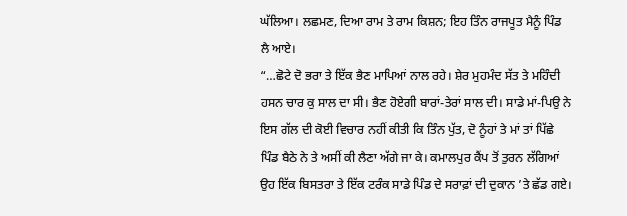ਘੱਲਿਆ। ਲਛਮਣ, ਦਿਆ ਰਾਮ ਤੇ ਰਾਮ ਕਿਸ਼ਨ; ਇਹ ਤਿੰਨ ਰਾਜਪੂਤ ਮੈਨੂੰ ਪਿੰਡ ਲੈ ਆਏ।
“…ਛੋਟੇ ਦੋ ਭਰਾ ਤੇ ਇੱਕ ਭੈਣ ਮਾਪਿਆਂ ਨਾਲ ਰਹੇ। ਸ਼ੇਰ ਮੁਹਮੰਦ ਸੱਤ ਤੇ ਮਹਿੰਦੀ ਹਸਨ ਚਾਰ ਕੁ ਸਾਲ ਦਾ ਸੀ। ਭੈਣ ਹੋਏਗੀ ਬਾਰਾਂ-ਤੇਰਾਂ ਸਾਲ ਦੀ। ਸਾਡੇ ਮਾਂ-ਪਿਉ ਨੇ ਇਸ ਗੱਲ ਦੀ ਕੋਈ ਵਿਚਾਰ ਨਹੀਂ ਕੀਤੀ ਕਿ ਤਿੰਨ ਪੁੱਤ, ਦੋ ਨੂੰਹਾਂ ਤੇ ਮਾਂ ਤਾਂ ਪਿੱਛੇ ਪਿੰਡ ਬੈਠੇ ਨੇ ਤੇ ਅਸੀਂ ਕੀ ਲੈਣਾ ਅੱਗੇ ਜਾ ਕੇ। ਕਮਾਲਪੁਰ ਕੈਂਪ ਤੋਂ ਤੁਰਨ ਲੱਗਿਆਂ ਉਹ ਇੱਕ ਬਿਸਤਰਾ ਤੇ ਇੱਕ ਟਰੰਕ ਸਾਡੇ ਪਿੰਡ ਦੇ ਸਰਾਫ਼ਾਂ ਦੀ ਦੁਕਾਨ ’ਤੇ ਛੱਡ ਗਏ।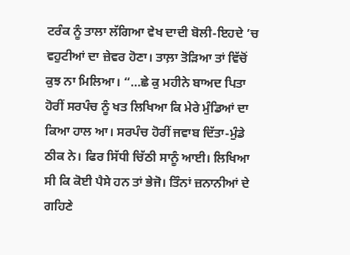ਟਰੰਕ ਨੂੰ ਤਾਲਾ ਲੱਗਿਆ ਵੇਖ ਦਾਦੀ ਬੋਲੀ-ਇਹਦੇ ’ਚ ਵਹੁਟੀਆਂ ਦਾ ਜ਼ੇਵਰ ਹੋਣਾ। ਤਾਲ਼ਾ ਤੋੜਿਆ ਤਾਂ ਵਿੱਚੋਂ ਕੁਝ ਨਾ ਮਿਲਿਆ। “…ਛੇ ਕੁ ਮਹੀਨੇ ਬਾਅਦ ਪਿਤਾ ਹੋਰੀਂ ਸਰਪੰਚ ਨੂੰ ਖਤ ਲਿਖਿਆ ਕਿ ਮੇਰੇ ਮੁੰਡਿਆਂ ਦਾ ਕਿਆ ਹਾਲ ਆ। ਸਰਪੰਚ ਹੋਰੀਂ ਜਵਾਬ ਦਿੱਤਾ-ਮੁੰਡੇ ਠੀਕ ਨੇ। ਫਿਰ ਸਿੱਧੀ ਚਿੱਠੀ ਸਾਨੂੰ ਆਈ। ਲਿਖਿਆ ਸੀ ਕਿ ਕੋਈ ਪੈਸੇ ਹਨ ਤਾਂ ਭੇਜੋ। ਤਿੰਨਾਂ ਜ਼ਨਾਨੀਆਂ ਦੇ ਗਹਿਣੇ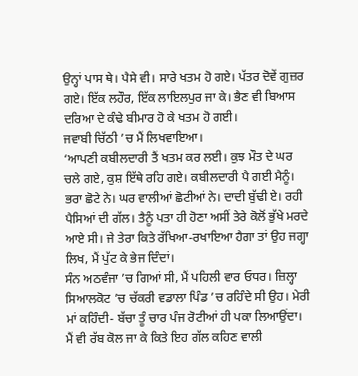ਉਨ੍ਹਾਂ ਪਾਸ ਥੇ। ਪੈਸੇ ਵੀ। ਸਾਰੇ ਖਤਮ ਹੋ ਗਏ। ਪੱਤਰ ਦੋਵੇਂ ਗੁਜ਼ਰ ਗਏ। ਇੱਕ ਲਹੌਰ, ਇੱਕ ਲਾਇਲਪੁਰ ਜਾ ਕੇ। ਭੈਣ ਵੀ ਬਿਆਸ ਦਰਿਆ ਦੇ ਕੰਢੇ ਬੀਮਾਰ ਹੋ ਕੇ ਖਤਮ ਹੋ ਗਈ।
ਜਵਾਬੀ ਚਿੱਠੀ ’ਚ ਮੈਂ ਲਿਖਵਾਇਆ।
‘ਆਪਣੀ ਕਬੀਲਦਾਰੀ ਤੈਂ ਖਤਮ ਕਰ ਲਈ। ਕੁਝ ਮੌਤ ਦੇ ਘਰ ਚਲੇ ਗਏ, ਕੁਸ਼ ਇੱਥੇ ਰਹਿ ਗਏ। ਕਬੀਲਦਾਰੀ ਪੈ ਗਈ ਮੈਨੂੰ। ਭਰਾ ਛੋਟੇ ਨੇ। ਘਰ ਵਾਲੀਆਂ ਛੋਟੀਆਂ ਨੇ। ਦਾਦੀ ਬੁੱਢੀ ਏ। ਰਹੀ ਪੈਸਿਆਂ ਦੀ ਗੱਲ। ਤੈਨੂੰ ਪਤਾ ਹੀ ਹੋਣਾ ਅਸੀਂ ਤੇਰੇ ਕੋਲੋਂ ਭੁੱਖੇ ਮਰਦੇ ਆਏ ਸੀ। ਜੇ ਤੇਰਾ ਕਿਤੇ ਰੱਖਿਆ-ਰਖਾਇਆ ਹੈਗਾ ਤਾਂ ਉਹ ਜਗ੍ਹਾ ਲਿਖ, ਮੈਂ ਪੁੱਟ ਕੇ ਭੇਜ ਦਿੰਦਾਂ।
ਸੰਨ ਅਠਵੰਜਾ ’ਚ ਗਿਆਂ ਸੀ, ਮੈਂ ਪਹਿਲੀ ਵਾਰ ਓਧਰ। ਜ਼ਿਲ੍ਹਾ ਸਿਆਲਕੋਟ ’ਚ ਚੱਕਰੀ ਵਡਾਲਾ ਪਿੰਡ ’ਚ ਰਹਿੰਦੇ ਸੀ ਉਹ। ਮੇਰੀ ਮਾਂ ਕਹਿੰਦੀ- ਬੱਚਾ ਤੂੰ ਚਾਰ ਪੰਜ ਰੋਟੀਆਂ ਹੀ ਪਕਾ ਲਿਆਉਂਦਾ। ਮੈਂ ਵੀ ਰੱਬ ਕੋਲ ਜਾ ਕੇ ਕਿਤੇ ਇਹ ਗੱਲ ਕਹਿਣ ਵਾਲੀ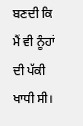ਬਣਦੀ ਕਿ ਮੈਂ ਵੀ ਨੂੰਹਾਂ ਦੀ ਪੱਕੀ ਖਾਧੀ ਸੀ।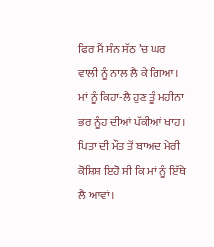ਫਿਰ ਮੈਂ ਸੰਨ ਸੱਠ ’ਚ ਘਰ ਵਾਲੀ ਨੂੰ ਨਾਲ ਲੈ ਕੇ ਗਿਆ। ਮਾਂ ਨੂੰ ਕਿਹਾ-ਲੈ ਹੁਣ ਤੂੰ ਮਹੀਨਾ ਭਰ ਨੂੰਹ ਦੀਆਂ ਪੱਕੀਆਂ ਖਾਹ।
ਪਿਤਾ ਦੀ ਮੌਤ ਤੋਂ ਬਾਅਦ ਮੇਰੀ ਕੋਸ਼ਿਸ਼ ਇਹੋ ਸੀ ਕਿ ਮਾਂ ਨੂੰ ਇੱਥੇ ਲੈ ਆਵਾਂ।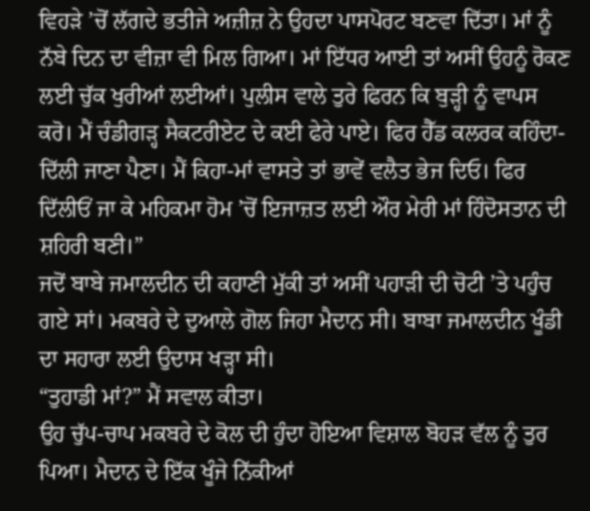ਵਿਹੜੇ ’ਚੋਂ ਲੱਗਦੇ ਭਤੀਜੇ ਅਜ਼ੀਜ਼ ਨੇ ਉਹਦਾ ਪਾਸਪੋਰਟ ਬਣਵਾ ਦਿੱਤਾ। ਮਾਂ ਨੂੰ ਨੱਬੇ ਦਿਨ ਦਾ ਵੀਜ਼ਾ ਵੀ ਮਿਲ ਗਿਆ। ਮਾਂ ਇੱਧਰ ਆਈ ਤਾਂ ਅਸੀਂ ਉਹਨੂੰ ਰੋਕਣ ਲਈ ਚੁੱਕ ਖੁਰੀਆਂ ਲਈਆਂ। ਪੁਲੀਸ ਵਾਲੇ ਤੁਰੇ ਫਿਰਨ ਕਿ ਬੁੜ੍ਹੀ ਨੂੰ ਵਾਪਸ ਕਰੋ। ਮੈਂ ਚੰਡੀਗੜ੍ਹ ਸੈਕਟਰੀਏਟ ਦੇ ਕਈ ਫੇਰੇ ਪਾਏ। ਫਿਰ ਹੈੱਡ ਕਲਰਕ ਕਹਿੰਦਾ-ਦਿੱਲੀ ਜਾਣਾ ਪੈਣਾ। ਮੈਂ ਕਿਹਾ-ਮਾਂ ਵਾਸਤੇ ਤਾਂ ਭਾਵੇਂ ਵਲੈਤ ਭੇਜ ਦਿਓ। ਫਿਰ ਦਿੱਲੀਓਂ ਜਾ ਕੇ ਮਹਿਕਮਾ ਹੋਮ ’ਚੋਂ ਇਜਾਜ਼ਤ ਲਈ ਔਰ ਮੇਰੀ ਮਾਂ ਹਿੰਦੋਸਤਾਨ ਦੀ ਸ਼ਹਿਰੀ ਬਣੀ।”
ਜਦੋਂ ਬਾਬੇ ਜਮਾਲਦੀਨ ਦੀ ਕਹਾਣੀ ਮੁੱਕੀ ਤਾਂ ਅਸੀਂ ਪਹਾੜੀ ਦੀ ਚੋਟੀ ’ਤੇ ਪਹੁੰਚ ਗਏ ਸਾਂ। ਮਕਬਰੇ ਦੇ ਦੁਆਲੇ ਗੋਲ ਜਿਹਾ ਮੈਦਾਨ ਸੀ। ਬਾਬਾ ਜਮਾਲਦੀਨ ਖੂੰਡੀ ਦਾ ਸਹਾਰਾ ਲਈ ਉਦਾਸ ਖੜ੍ਹਾ ਸੀ।
“ਤੁਹਾਡੀ ਮਾਂ?” ਮੈਂ ਸਵਾਲ ਕੀਤਾ।
ਉਹ ਚੁੱਪ-ਚਾਪ ਮਕਬਰੇ ਦੇ ਕੋਲ ਦੀ ਹੁੰਦਾ ਹੋਇਆ ਵਿਸ਼ਾਲ ਬੋਹੜ ਵੱਲ ਨੂੰ ਤੁਰ ਪਿਆ। ਮੈਦਾਨ ਦੇ ਇੱਕ ਖੂੰਜੇ ਨਿੱਕੀਆਂ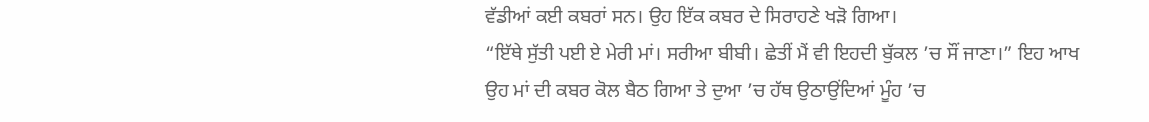ਵੱਡੀਆਂ ਕਈ ਕਬਰਾਂ ਸਨ। ਉਹ ਇੱਕ ਕਬਰ ਦੇ ਸਿਰਾਹਣੇ ਖੜੋ ਗਿਆ।
“ਇੱਥੇ ਸੁੱਤੀ ਪਈ ਏ ਮੇਰੀ ਮਾਂ। ਸਰੀਆ ਬੀਬੀ। ਛੇਤੀਂ ਮੈਂ ਵੀ ਇਹਦੀ ਬੁੱਕਲ ’ਚ ਸੌਂ ਜਾਣਾ।” ਇਹ ਆਖ ਉਹ ਮਾਂ ਦੀ ਕਬਰ ਕੋਲ ਬੈਠ ਗਿਆ ਤੇ ਦੁਆ ’ਚ ਹੱਥ ਉਠਾਉਂਦਿਆਂ ਮੂੰਹ ’ਚ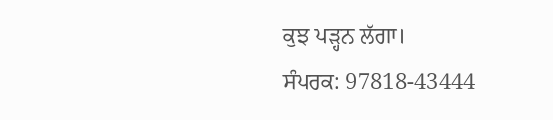ਕੁਝ ਪੜ੍ਹਨ ਲੱਗਾ।
ਸੰਪਰਕ: 97818-43444